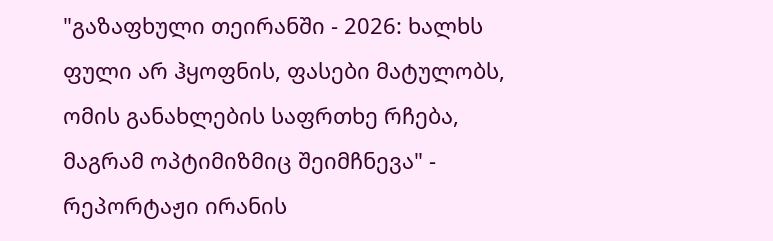"გაზაფხული თეირანში - 2026: ხალხს ფული არ ჰყოფნის, ფასები მატულობს, ომის განახლების საფრთხე რჩება, მაგრამ ოპტიმიზმიც შეიმჩნევა" - რეპორტაჟი ირანის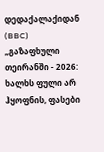დედაქალაქიდან (BBC)
„გაზაფხული თეირანში - 2026: ხალხს ფული არ ჰყოფნის, ფასები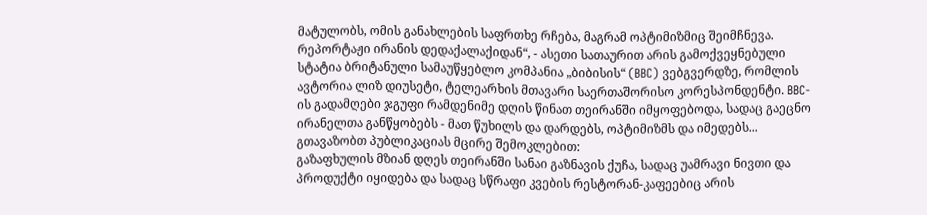მატულობს, ომის განახლების საფრთხე რჩება, მაგრამ ოპტიმიზმიც შეიმჩნევა. რეპორტაჟი ირანის დედაქალაქიდან“, - ასეთი სათაურით არის გამოქვეყნებული სტატია ბრიტანული სამაუწყებლო კომპანია „ბიბისის“ (BBC) ვებგვერდზე, რომლის ავტორია ლიზ დიუსეტი, ტელეარხის მთავარი საერთაშორისო კორესპონდენტი. BBC-ის გადამღები ჯგუფი რამდენიმე დღის წინათ თეირანში იმყოფებოდა, სადაც გაეცნო ირანელთა განწყობებს - მათ წუხილს და დარდებს, ოპტიმიზმს და იმედებს...
გთავაზობთ პუბლიკაციას მცირე შემოკლებით:
გაზაფხულის მზიან დღეს თეირანში სანაი გაზნავის ქუჩა, სადაც უამრავი ნივთი და პროდუქტი იყიდება და სადაც სწრაფი კვების რესტორან-კაფეებიც არის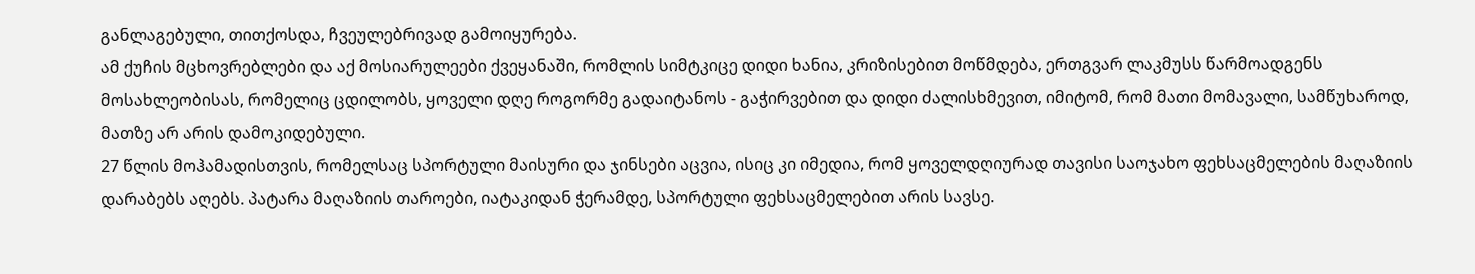განლაგებული, თითქოსდა, ჩვეულებრივად გამოიყურება.
ამ ქუჩის მცხოვრებლები და აქ მოსიარულეები ქვეყანაში, რომლის სიმტკიცე დიდი ხანია, კრიზისებით მოწმდება, ერთგვარ ლაკმუსს წარმოადგენს მოსახლეობისას, რომელიც ცდილობს, ყოველი დღე როგორმე გადაიტანოს - გაჭირვებით და დიდი ძალისხმევით, იმიტომ, რომ მათი მომავალი, სამწუხაროდ, მათზე არ არის დამოკიდებული.
27 წლის მოჰამადისთვის, რომელსაც სპორტული მაისური და ჯინსები აცვია, ისიც კი იმედია, რომ ყოველდღიურად თავისი საოჯახო ფეხსაცმელების მაღაზიის დარაბებს აღებს. პატარა მაღაზიის თაროები, იატაკიდან ჭერამდე, სპორტული ფეხსაცმელებით არის სავსე.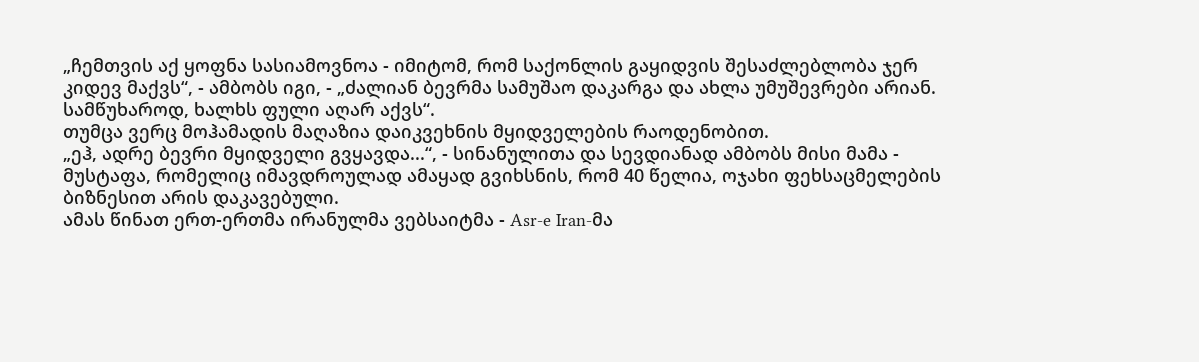„ჩემთვის აქ ყოფნა სასიამოვნოა - იმიტომ, რომ საქონლის გაყიდვის შესაძლებლობა ჯერ კიდევ მაქვს“, - ამბობს იგი, - „ძალიან ბევრმა სამუშაო დაკარგა და ახლა უმუშევრები არიან. სამწუხაროდ, ხალხს ფული აღარ აქვს“.
თუმცა ვერც მოჰამადის მაღაზია დაიკვეხნის მყიდველების რაოდენობით.
„ეჰ, ადრე ბევრი მყიდველი გვყავდა...“, - სინანულითა და სევდიანად ამბობს მისი მამა - მუსტაფა, რომელიც იმავდროულად ამაყად გვიხსნის, რომ 40 წელია, ოჯახი ფეხსაცმელების ბიზნესით არის დაკავებული.
ამას წინათ ერთ-ერთმა ირანულმა ვებსაიტმა - Asr-e Iran-მა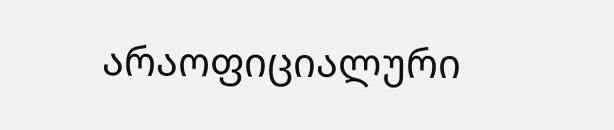არაოფიციალური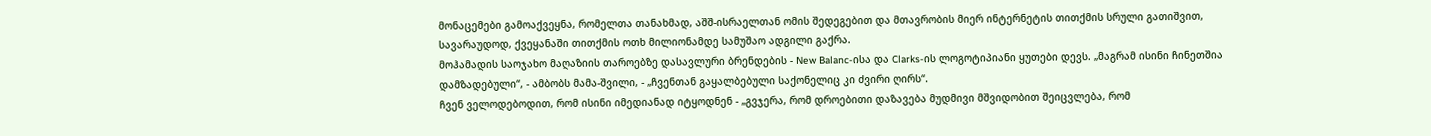მონაცემები გამოაქვეყნა, რომელთა თანახმად, აშშ-ისრაელთან ომის შედეგებით და მთავრობის მიერ ინტერნეტის თითქმის სრული გათიშვით, სავარაუდოდ, ქვეყანაში თითქმის ოთხ მილიონამდე სამუშაო ადგილი გაქრა.
მოჰამადის საოჯახო მაღაზიის თაროებზე დასავლური ბრენდების - New Balanc-ისა და Clarks-ის ლოგოტიპიანი ყუთები დევს. „მაგრამ ისინი ჩინეთშია დამზადებული“, - ამბობს მამა-შვილი, - „ჩვენთან გაყალბებული საქონელიც კი ძვირი ღირს“.
ჩვენ ველოდებოდით, რომ ისინი იმედიანად იტყოდნენ - „გვჯერა, რომ დროებითი დაზავება მუდმივი მშვიდობით შეიცვლება, რომ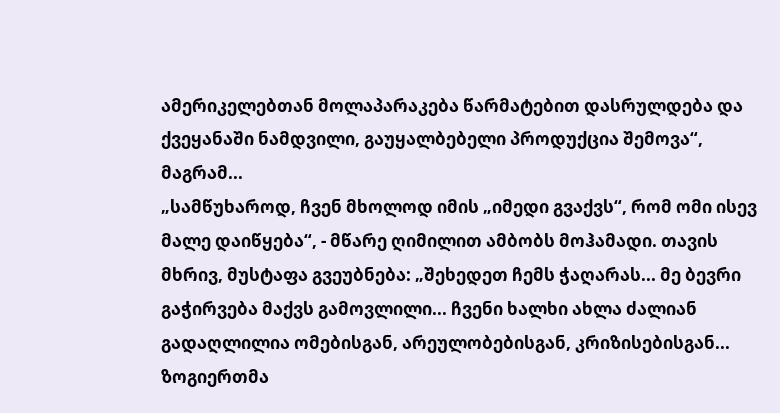ამერიკელებთან მოლაპარაკება წარმატებით დასრულდება და ქვეყანაში ნამდვილი, გაუყალბებელი პროდუქცია შემოვა“, მაგრამ...
„სამწუხაროდ, ჩვენ მხოლოდ იმის „იმედი გვაქვს“, რომ ომი ისევ მალე დაიწყება“, - მწარე ღიმილით ამბობს მოჰამადი. თავის მხრივ, მუსტაფა გვეუბნება: „შეხედეთ ჩემს ჭაღარას... მე ბევრი გაჭირვება მაქვს გამოვლილი... ჩვენი ხალხი ახლა ძალიან გადაღლილია ომებისგან, არეულობებისგან, კრიზისებისგან... ზოგიერთმა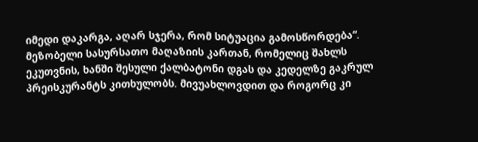იმედი დაკარგა, აღარ სჯერა, რომ სიტუაცია გამოსწორდება“.
მეზობელი სასურსათო მაღაზიის კართან, რომელიც შახლს ეკუთვნის, ხანში შესული ქალბატონი დგას და კედელზე გაკრულ პრეისკურანტს კითხულობს. მივუახლოვდით და როგორც კი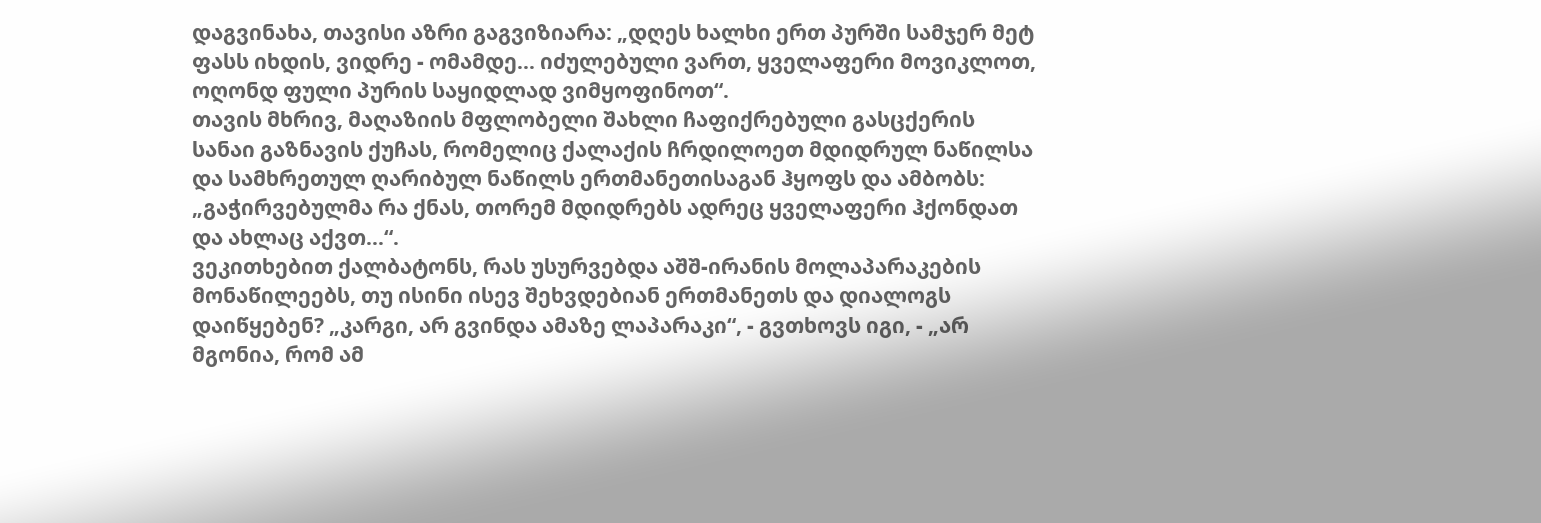დაგვინახა, თავისი აზრი გაგვიზიარა: „დღეს ხალხი ერთ პურში სამჯერ მეტ ფასს იხდის, ვიდრე - ომამდე... იძულებული ვართ, ყველაფერი მოვიკლოთ, ოღონდ ფული პურის საყიდლად ვიმყოფინოთ“.
თავის მხრივ, მაღაზიის მფლობელი შახლი ჩაფიქრებული გასცქერის სანაი გაზნავის ქუჩას, რომელიც ქალაქის ჩრდილოეთ მდიდრულ ნაწილსა და სამხრეთულ ღარიბულ ნაწილს ერთმანეთისაგან ჰყოფს და ამბობს: „გაჭირვებულმა რა ქნას, თორემ მდიდრებს ადრეც ყველაფერი ჰქონდათ და ახლაც აქვთ...“.
ვეკითხებით ქალბატონს, რას უსურვებდა აშშ-ირანის მოლაპარაკების მონაწილეებს, თუ ისინი ისევ შეხვდებიან ერთმანეთს და დიალოგს დაიწყებენ? „კარგი, არ გვინდა ამაზე ლაპარაკი“, - გვთხოვს იგი, - „არ მგონია, რომ ამ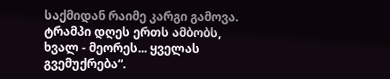საქმიდან რაიმე კარგი გამოვა. ტრამპი დღეს ერთს ამბობს, ხვალ - მეორეს... ყველას გვემუქრება“.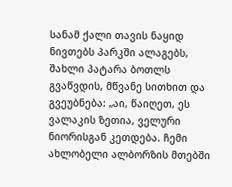სანამ ქალი თავის ნაყიდ ნივთებს პარკში ალაგებს, შახლი პატარა ბოთლს გვაწვდის, მწვანე სითხით და გვეუბნება: „აი, წაიღეთ, ეს ვალაკის ზეთია, ველური ნიორისგან კეთდება. ჩემი ახლობელი ალბორზის მთებში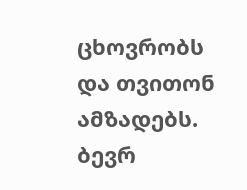ცხოვრობს და თვითონ ამზადებს. ბევრ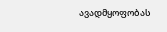ავადმყოფობას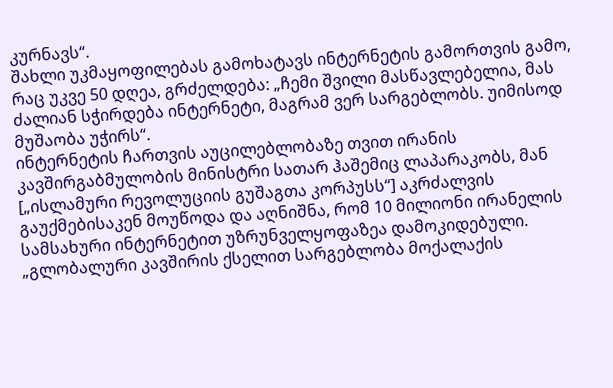კურნავს“.
შახლი უკმაყოფილებას გამოხატავს ინტერნეტის გამორთვის გამო, რაც უკვე 50 დღეა, გრძელდება: „ჩემი შვილი მასწავლებელია, მას ძალიან სჭირდება ინტერნეტი, მაგრამ ვერ სარგებლობს. უიმისოდ მუშაობა უჭირს“.
ინტერნეტის ჩართვის აუცილებლობაზე თვით ირანის კავშირგაბმულობის მინისტრი სათარ ჰაშემიც ლაპარაკობს, მან [„ისლამური რევოლუციის გუშაგთა კორპუსს“] აკრძალვის გაუქმებისაკენ მოუწოდა და აღნიშნა, რომ 10 მილიონი ირანელის სამსახური ინტერნეტით უზრუნველყოფაზეა დამოკიდებული. „გლობალური კავშირის ქსელით სარგებლობა მოქალაქის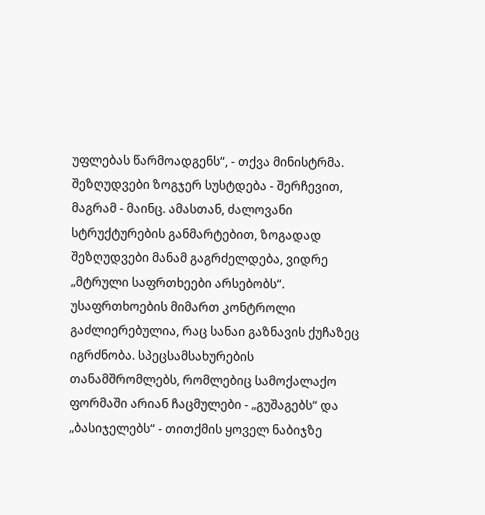უფლებას წარმოადგენს“, - თქვა მინისტრმა.
შეზღუდვები ზოგჯერ სუსტდება - შერჩევით, მაგრამ - მაინც. ამასთან, ძალოვანი სტრუქტურების განმარტებით, ზოგადად შეზღუდვები მანამ გაგრძელდება, ვიდრე „მტრული საფრთხეები არსებობს“.
უსაფრთხოების მიმართ კონტროლი გაძლიერებულია, რაც სანაი გაზნავის ქუჩაზეც იგრძნობა. სპეცსამსახურების თანამშრომლებს, რომლებიც სამოქალაქო ფორმაში არიან ჩაცმულები - „გუშაგებს“ და „ბასიჯელებს“ - თითქმის ყოველ ნაბიჯზე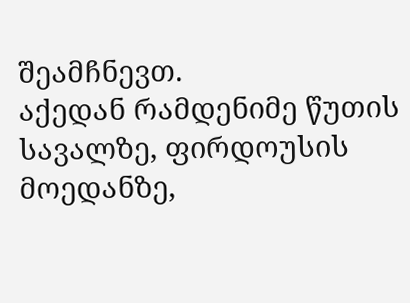შეამჩნევთ.
აქედან რამდენიმე წუთის სავალზე, ფირდოუსის მოედანზე,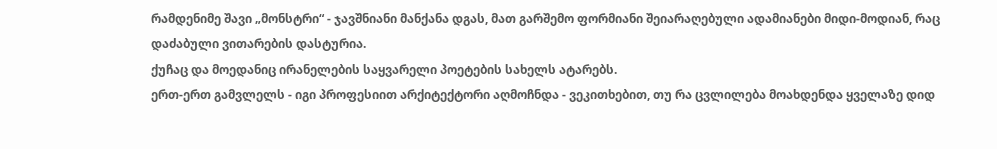რამდენიმე შავი „მონსტრი“ - ჯავშნიანი მანქანა დგას, მათ გარშემო ფორმიანი შეიარაღებული ადამიანები მიდი-მოდიან, რაც დაძაბული ვითარების დასტურია.
ქუჩაც და მოედანიც ირანელების საყვარელი პოეტების სახელს ატარებს.
ერთ-ერთ გამვლელს - იგი პროფესიით არქიტექტორი აღმოჩნდა - ვეკითხებით, თუ რა ცვლილება მოახდენდა ყველაზე დიდ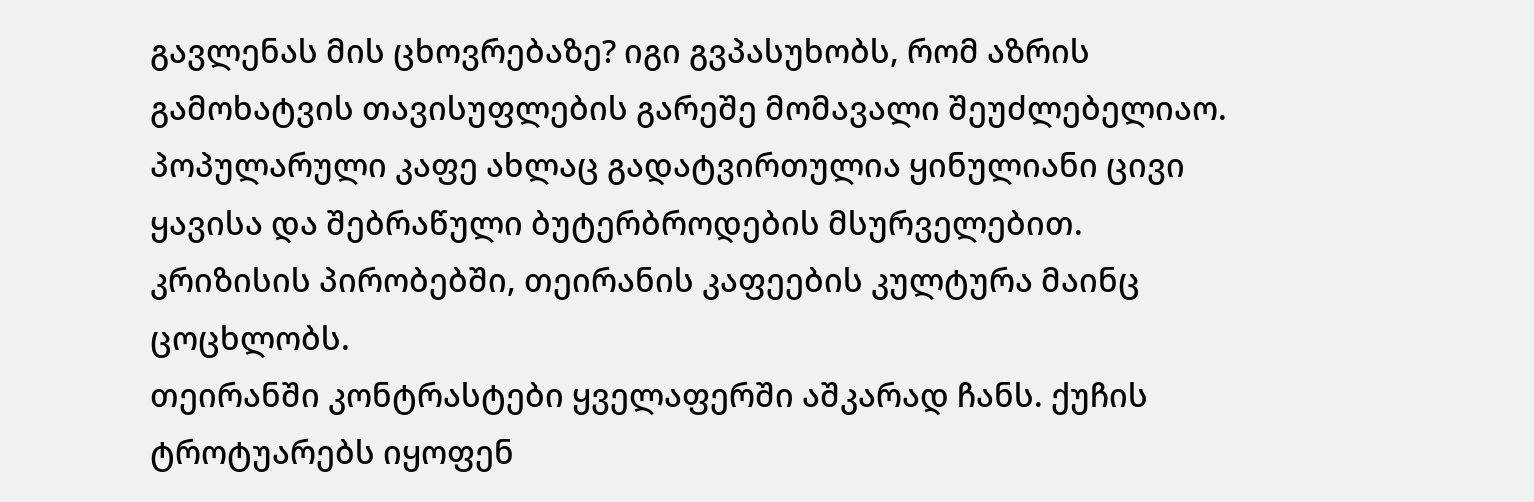გავლენას მის ცხოვრებაზე? იგი გვპასუხობს, რომ აზრის გამოხატვის თავისუფლების გარეშე მომავალი შეუძლებელიაო.
პოპულარული კაფე ახლაც გადატვირთულია ყინულიანი ცივი ყავისა და შებრაწული ბუტერბროდების მსურველებით. კრიზისის პირობებში, თეირანის კაფეების კულტურა მაინც ცოცხლობს.
თეირანში კონტრასტები ყველაფერში აშკარად ჩანს. ქუჩის ტროტუარებს იყოფენ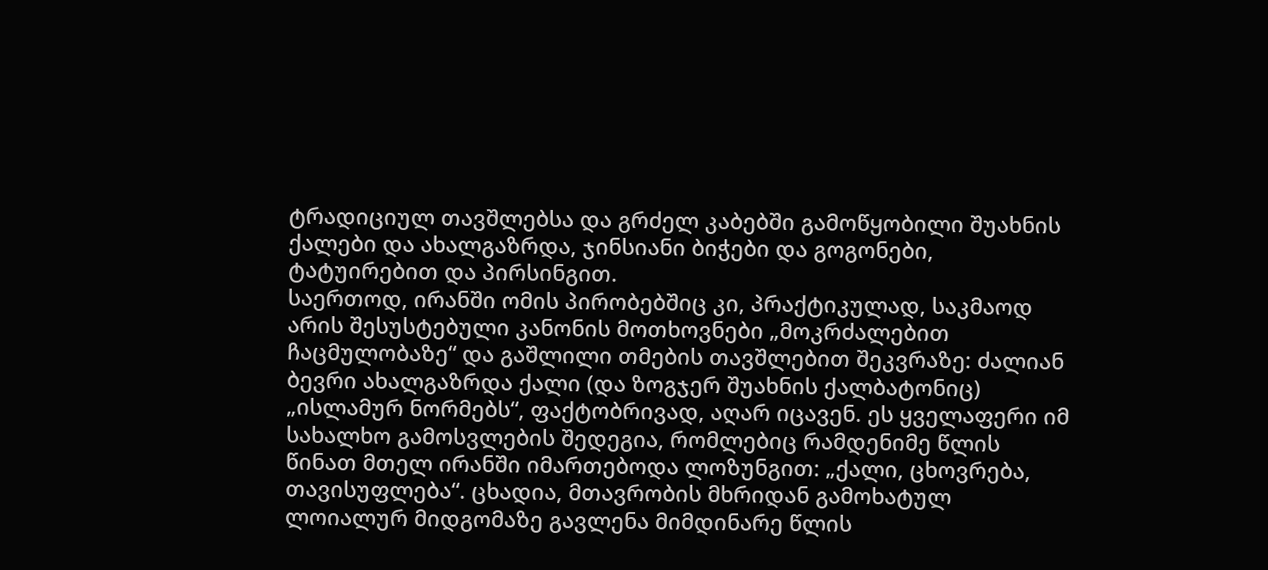ტრადიციულ თავშლებსა და გრძელ კაბებში გამოწყობილი შუახნის ქალები და ახალგაზრდა, ჯინსიანი ბიჭები და გოგონები, ტატუირებით და პირსინგით.
საერთოდ, ირანში ომის პირობებშიც კი, პრაქტიკულად, საკმაოდ არის შესუსტებული კანონის მოთხოვნები „მოკრძალებით ჩაცმულობაზე“ და გაშლილი თმების თავშლებით შეკვრაზე: ძალიან ბევრი ახალგაზრდა ქალი (და ზოგჯერ შუახნის ქალბატონიც) „ისლამურ ნორმებს“, ფაქტობრივად, აღარ იცავენ. ეს ყველაფერი იმ სახალხო გამოსვლების შედეგია, რომლებიც რამდენიმე წლის წინათ მთელ ირანში იმართებოდა ლოზუნგით: „ქალი, ცხოვრება, თავისუფლება“. ცხადია, მთავრობის მხრიდან გამოხატულ ლოიალურ მიდგომაზე გავლენა მიმდინარე წლის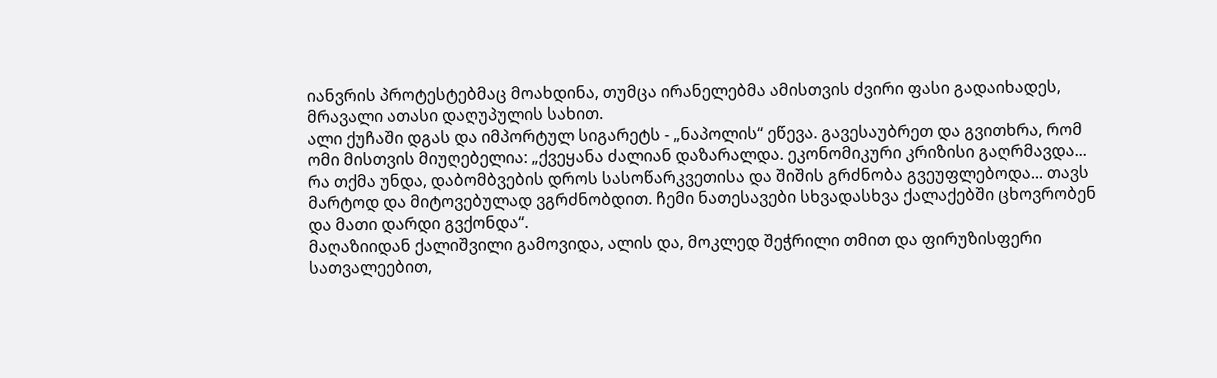იანვრის პროტესტებმაც მოახდინა, თუმცა ირანელებმა ამისთვის ძვირი ფასი გადაიხადეს, მრავალი ათასი დაღუპულის სახით.
ალი ქუჩაში დგას და იმპორტულ სიგარეტს - „ნაპოლის“ ეწევა. გავესაუბრეთ და გვითხრა, რომ ომი მისთვის მიუღებელია: „ქვეყანა ძალიან დაზარალდა. ეკონომიკური კრიზისი გაღრმავდა... რა თქმა უნდა, დაბომბვების დროს სასოწარკვეთისა და შიშის გრძნობა გვეუფლებოდა... თავს მარტოდ და მიტოვებულად ვგრძნობდით. ჩემი ნათესავები სხვადასხვა ქალაქებში ცხოვრობენ და მათი დარდი გვქონდა“.
მაღაზიიდან ქალიშვილი გამოვიდა, ალის და, მოკლედ შეჭრილი თმით და ფირუზისფერი სათვალეებით,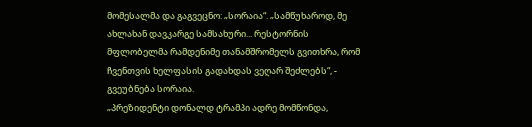მომესალმა და გაგვეცნო: „სორაია“. „სამწუხაროდ, მე ახლახან დავკარგე სამსახური... რესტორნის მფლობელმა რამდენიმე თანამშრომელს გვითხრა, რომ ჩვენთვის ხელფასის გადახდას ვეღარ შეძლებს“, - გვეუბნება სორაია.
„პრეზიდენტი დონალდ ტრამპი ადრე მომწონდა,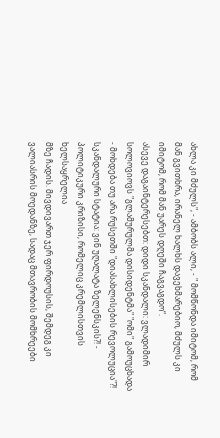ახლა კი მძულს", - ამბობს ალი, - " მომწონდა იმიტომ, რომ მან გვითხრა, ირანელ ხალხს დავეხმარებიო, მძულს კი იმიტომ, რომ მან უარეს დღეში ჩაგვაგდო“.
ასევე დაგაინტერესებთ: დიდი სკანდალი: ვლადიმირ სოლოვიოვს "გლამურულმა დისიდენტმა" "ომი" გამოუცხადა - მოხდება თუ არა რუსეთში "დიასახლისების რევოლუცია"?!
სკანდალური სტატია: ვინ უღალატა ზელენსკის?! - პოლიტიკური კრიზისი, რომელიც კრემლისთვის ხელსაყრელია
მზე ჩადის. მივდივართ ჯერ ფირდოუსის, შემდეგ კი ვალიასრის მოედანზე, სადაც მთავრობის მომხრეები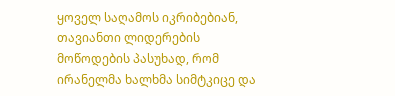ყოველ საღამოს იკრიბებიან, თავიანთი ლიდერების მოწოდების პასუხად, რომ ირანელმა ხალხმა სიმტკიცე და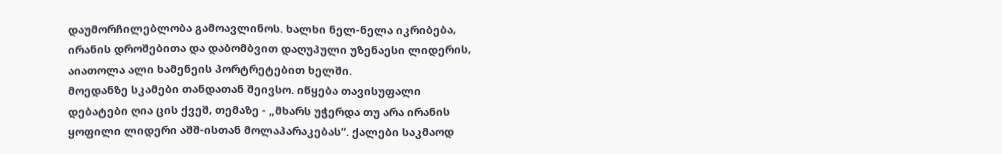დაუმორჩილებლობა გამოავლინოს. ხალხი ნელ-ნელა იკრიბება, ირანის დროშებითა და დაბომბვით დაღუპული უზენაესი ლიდერის, აიათოლა ალი ხამენეის პორტრეტებით ხელში.
მოედანზე სკამები თანდათან შეივსო. იწყება თავისუფალი დებატები ღია ცის ქვეშ, თემაზე - „მხარს უჭერდა თუ არა ირანის ყოფილი ლიდერი აშშ-ისთან მოლაპარაკებას“. ქალები საკმაოდ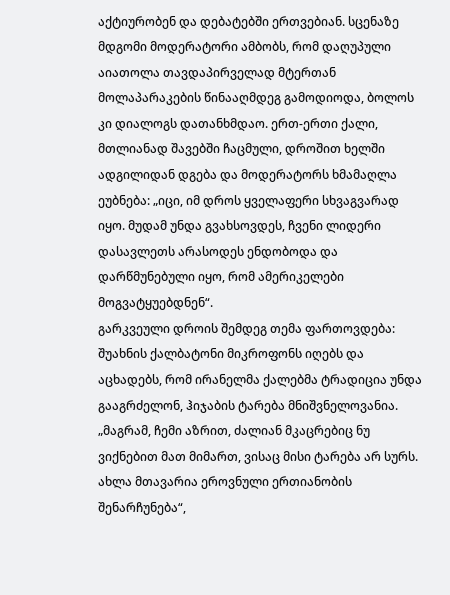აქტიურობენ და დებატებში ერთვებიან. სცენაზე მდგომი მოდერატორი ამბობს, რომ დაღუპული აიათოლა თავდაპირველად მტერთან მოლაპარაკების წინააღმდეგ გამოდიოდა, ბოლოს კი დიალოგს დათანხმდაო. ერთ-ერთი ქალი, მთლიანად შავებში ჩაცმული, დროშით ხელში ადგილიდან დგება და მოდერატორს ხმამაღლა ეუბნება: „იცი, იმ დროს ყველაფერი სხვაგვარად იყო. მუდამ უნდა გვახსოვდეს, ჩვენი ლიდერი დასავლეთს არასოდეს ენდობოდა და დარწმუნებული იყო, რომ ამერიკელები მოგვატყუებდნენ“.
გარკვეული დროის შემდეგ თემა ფართოვდება: შუახნის ქალბატონი მიკროფონს იღებს და აცხადებს, რომ ირანელმა ქალებმა ტრადიცია უნდა გააგრძელონ, ჰიჯაბის ტარება მნიშვნელოვანია. „მაგრამ, ჩემი აზრით, ძალიან მკაცრებიც ნუ ვიქნებით მათ მიმართ, ვისაც მისი ტარება არ სურს. ახლა მთავარია ეროვნული ერთიანობის შენარჩუნება“,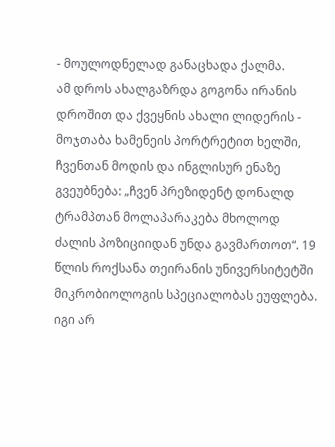- მოულოდნელად განაცხადა ქალმა.
ამ დროს ახალგაზრდა გოგონა ირანის დროშით და ქვეყნის ახალი ლიდერის - მოჯთაბა ხამენეის პორტრეტით ხელში, ჩვენთან მოდის და ინგლისურ ენაზე გვეუბნება: „ჩვენ პრეზიდენტ დონალდ ტრამპთან მოლაპარაკება მხოლოდ ძალის პოზიციიდან უნდა გავმართოთ“. 19 წლის როქსანა თეირანის უნივერსიტეტში მიკრობიოლოგის სპეციალობას ეუფლება. იგი არ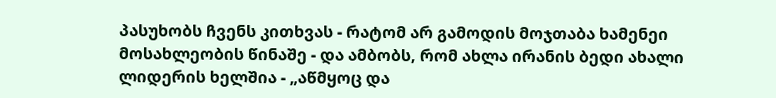პასუხობს ჩვენს კითხვას - რატომ არ გამოდის მოჯთაბა ხამენეი მოსახლეობის წინაშე - და ამბობს, რომ ახლა ირანის ბედი ახალი ლიდერის ხელშია - „აწმყოც და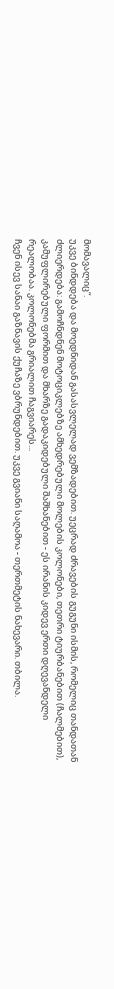მომავალიც“.
უკვე ბინდდება და მოედნიდან გასასვლელად ვემზადებით. უეცრად ძრავების გუგუნი ისმის, რომელიც თანდათან ძლიერდება: გამოჩნდნენ მოტოციკლებზე ამხედრებული მოლების კოლონები, თეთრი ტიურბანებით (ჩალმებით), კამუფლირებული ფორმით და მხარზე გადაკიდებული შაშხანებით - ეს ირანის კიდევ ერთი დღევანდელი რეალობაა. კოლონებმა გრიალით ჩაგვიარეს...
ჩვენ ისევ სანაი გაზნავის ქუჩაზე ვბრუნდებით. უკვე გვიანი საღამოა - თერთმეტის ნახევარი. თბილა.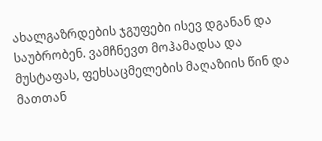ახალგაზრდების ჯგუფები ისევ დგანან და საუბრობენ. ვამჩნევთ მოჰამადსა და მუსტაფას, ფეხსაცმელების მაღაზიის წინ და მათთან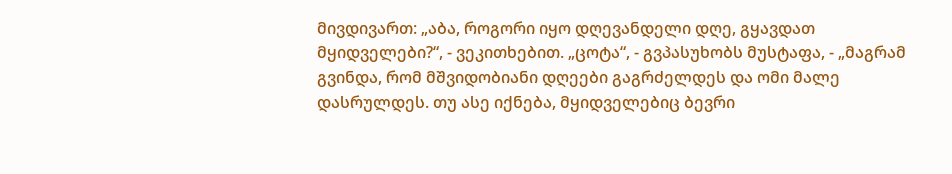მივდივართ: „აბა, როგორი იყო დღევანდელი დღე, გყავდათ მყიდველები?“, - ვეკითხებით. „ცოტა“, - გვპასუხობს მუსტაფა, - „მაგრამ გვინდა, რომ მშვიდობიანი დღეები გაგრძელდეს და ომი მალე დასრულდეს. თუ ასე იქნება, მყიდველებიც ბევრი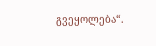გვეყოლება“.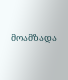მოამზადა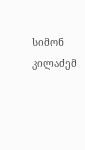სიმონ კილაძემ